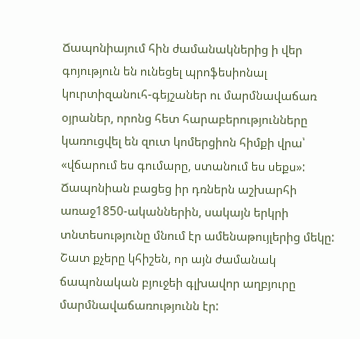Ճապոնիայում հին ժամանակներից ի վեր գոյություն են ունեցել պրոֆեսիոնալ կուրտիզանուհ-գեյշաներ ու մարմնավաճառ օյրաներ, որոնց հետ հարաբերությունները կառուցվել են զուտ կոմերցիոն հիմքի վրա՝ «վճարում ես գումարը, ստանում ես սեքս»:
Ճապոնիան բացեց իր դռներն աշխարհի առաջ1850-ականներին, սակայն երկրի տնտեսությունը մնում էր ամենաթույլերից մեկը:
Շատ քչերը կհիշեն, որ այն ժամանակ ճապոնական բյուջեի գլխավոր աղբյուրը մարմնավաճառությունն էր: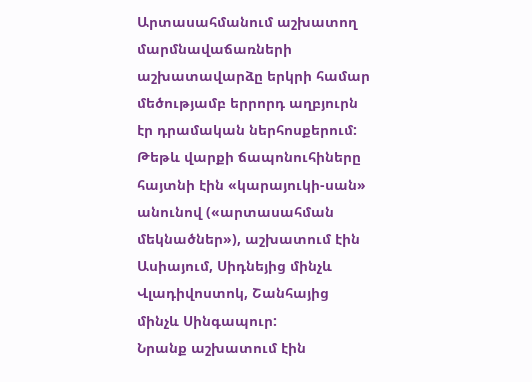Արտասահմանում աշխատող մարմնավաճառների աշխատավարձը երկրի համար մեծությամբ երրորդ աղբյուրն էր դրամական ներհոսքերում:
Թեթև վարքի ճապոնուհիները հայտնի էին «կարայուկի-սան» անունով («արտասահման մեկնածներ»), աշխատում էին Ասիայում, Սիդնեյից մինչև Վլադիվոստոկ, Շանհայից մինչև Սինգապուր:
Նրանք աշխատում էին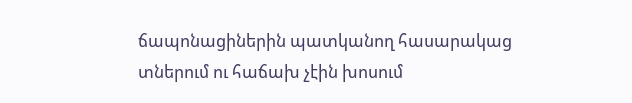ճապոնացիներին պատկանող հասարակաց տներում ու հաճախ չէին խոսում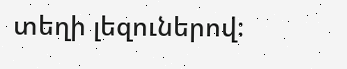տեղի լեզուներով: